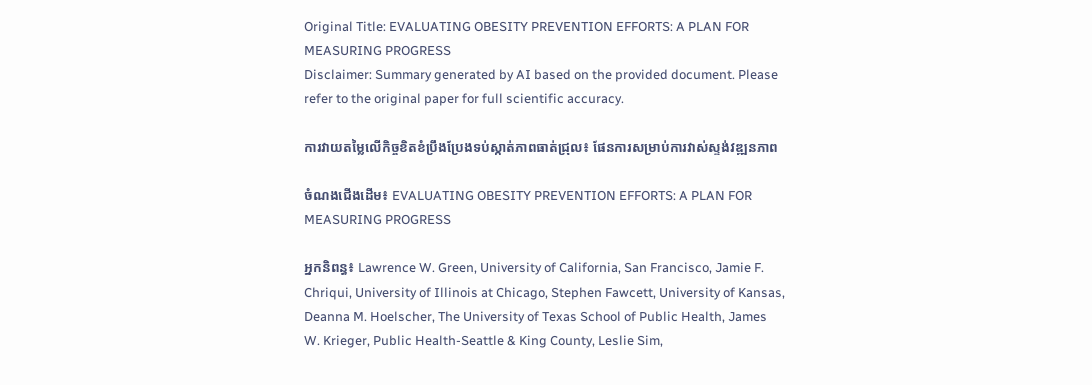Original Title: EVALUATING OBESITY PREVENTION EFFORTS: A PLAN FOR MEASURING PROGRESS
Disclaimer: Summary generated by AI based on the provided document. Please refer to the original paper for full scientific accuracy.

ការវាយតម្លៃលើកិច្ចខិតខំប្រឹងប្រែងទប់ស្កាត់ភាពធាត់ជ្រុល៖ ផែនការសម្រាប់ការវាស់ស្ទង់វឌ្ឍនភាព

ចំណងជើងដើម៖ EVALUATING OBESITY PREVENTION EFFORTS: A PLAN FOR MEASURING PROGRESS

អ្នកនិពន្ធ៖ Lawrence W. Green, University of California, San Francisco, Jamie F. Chriqui, University of Illinois at Chicago, Stephen Fawcett, University of Kansas, Deanna M. Hoelscher, The University of Texas School of Public Health, James W. Krieger, Public Health-Seattle & King County, Leslie Sim,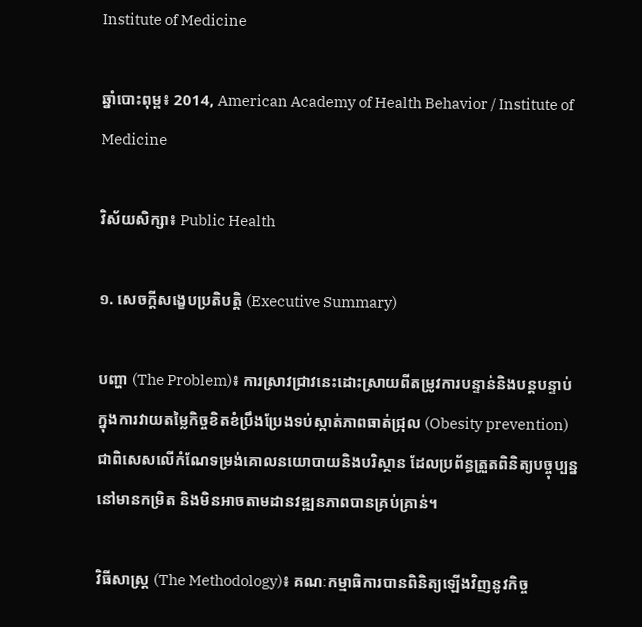Institute of Medicine

ឆ្នាំបោះពុម្ព៖ 2014, American Academy of Health Behavior / Institute of Medicine

វិស័យសិក្សា៖ Public Health

១. សេចក្តីសង្ខេបប្រតិបត្តិ (Executive Summary)

បញ្ហា (The Problem)៖ ការស្រាវជ្រាវនេះដោះស្រាយពីតម្រូវការបន្ទាន់និងបន្តបន្ទាប់ក្នុងការវាយតម្លៃកិច្ចខិតខំប្រឹងប្រែងទប់ស្កាត់ភាពធាត់ជ្រុល (Obesity prevention) ជាពិសេសលើកំណែទម្រង់គោលនយោបាយនិងបរិស្ថាន ដែលប្រព័ន្ធត្រួតពិនិត្យបច្ចុប្បន្ននៅមានកម្រិត និងមិនអាចតាមដានវឌ្ឍនភាពបានគ្រប់គ្រាន់។

វិធីសាស្ត្រ (The Methodology)៖ គណៈកម្មាធិការបានពិនិត្យឡើងវិញនូវកិច្ច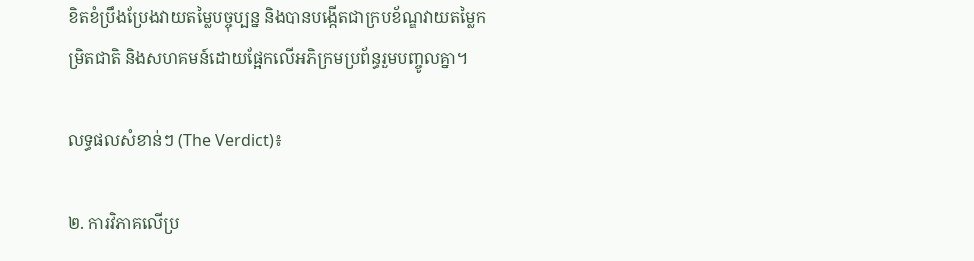ខិតខំប្រឹងប្រែងវាយតម្លៃបច្ចុប្បន្ន និងបានបង្កើតជាក្របខ័ណ្ឌវាយតម្លៃកម្រិតជាតិ និងសហគមន៍ដោយផ្អែកលើអភិក្រមប្រព័ន្ធរួមបញ្ចូលគ្នា។

លទ្ធផលសំខាន់ៗ (The Verdict)៖

២. ការវិភាគលើប្រ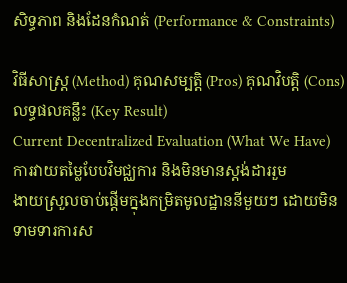សិទ្ធភាព និងដែនកំណត់ (Performance & Constraints)

វិធីសាស្ត្រ (Method) គុណសម្បត្តិ (Pros) គុណវិបត្តិ (Cons) លទ្ធផលគន្លឹះ (Key Result)
Current Decentralized Evaluation (What We Have)
ការវាយតម្លៃបែបវិមជ្ឈការ និងមិនមានស្តង់ដាររួម
ងាយស្រួលចាប់ផ្តើមក្នុងកម្រិតមូលដ្ឋាននីមួយៗ ដោយមិនទាមទារការស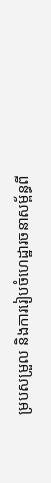ម្របសម្រួល និងការរៀបចំហេដ្ឋារចនាសម្ព័ន្ធពី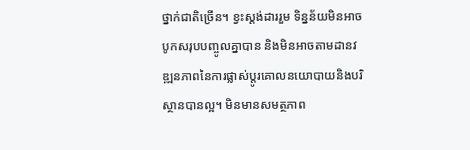ថ្នាក់ជាតិច្រើន។ ខ្វះស្តង់ដាររួម ទិន្នន័យមិនអាចបូកសរុបបញ្ចូលគ្នាបាន និងមិនអាចតាមដានវឌ្ឍនភាពនៃការផ្លាស់ប្តូរគោលនយោបាយនិងបរិស្ថានបានល្អ។ មិនមានសមត្ថភាព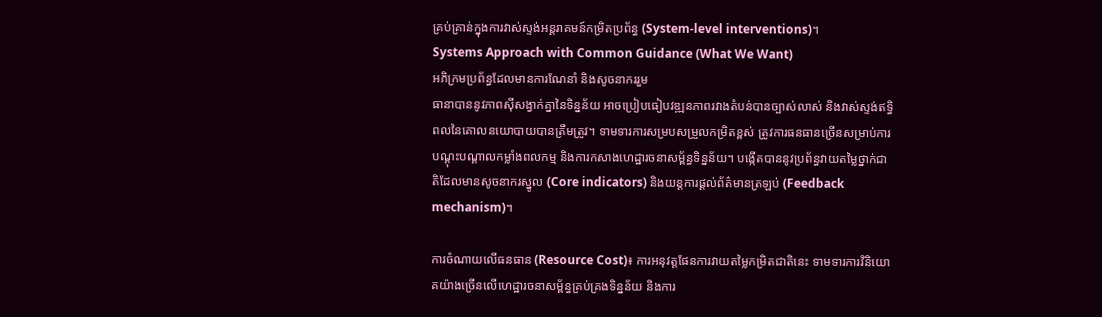គ្រប់គ្រាន់ក្នុងការវាស់ស្ទង់អន្តរាគមន៍កម្រិតប្រព័ន្ធ (System-level interventions)។
Systems Approach with Common Guidance (What We Want)
អភិក្រមប្រព័ន្ធដែលមានការណែនាំ និងសូចនាកររួម
ធានាបាននូវភាពស៊ីសង្វាក់គ្នានៃទិន្នន័យ អាចប្រៀបធៀបវឌ្ឍនភាពរវាងតំបន់បានច្បាស់លាស់ និងវាស់ស្ទង់ឥទ្ធិពលនៃគោលនយោបាយបានត្រឹមត្រូវ។ ទាមទារការសម្របសម្រួលកម្រិតខ្ពស់ ត្រូវការធនធានច្រើនសម្រាប់ការបណ្តុះបណ្តាលកម្លាំងពលកម្ម និងការកសាងហេដ្ឋារចនាសម្ព័ន្ធទិន្នន័យ។ បង្កើតបាននូវប្រព័ន្ធវាយតម្លៃថ្នាក់ជាតិដែលមានសូចនាករស្នូល (Core indicators) និងយន្តការផ្តល់ព័ត៌មានត្រឡប់ (Feedback mechanism)។

ការចំណាយលើធនធាន (Resource Cost)៖ ការអនុវត្តផែនការវាយតម្លៃកម្រិតជាតិនេះ ទាមទារការវិនិយោគយ៉ាងច្រើនលើហេដ្ឋារចនាសម្ព័ន្ធគ្រប់គ្រងទិន្នន័យ និងការ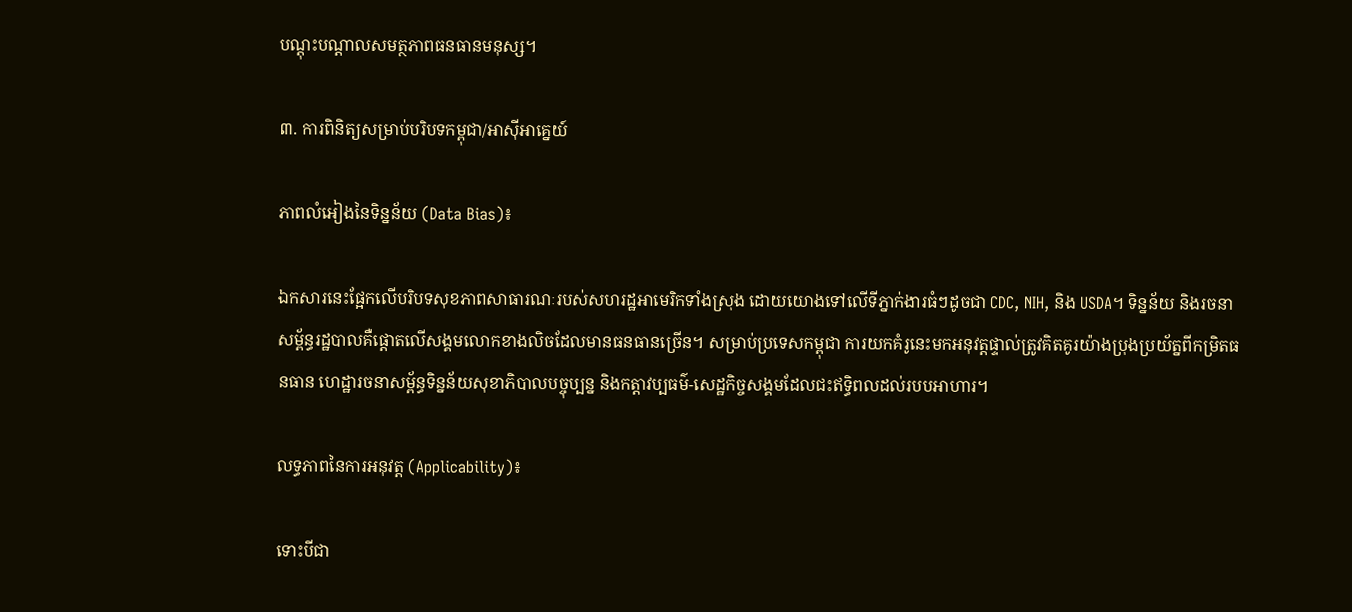បណ្តុះបណ្តាលសមត្ថភាពធនធានមនុស្ស។

៣. ការពិនិត្យសម្រាប់បរិបទកម្ពុជា/អាស៊ីអាគ្នេយ៍

ភាពលំអៀងនៃទិន្នន័យ (Data Bias)៖

ឯកសារនេះផ្អែកលើបរិបទសុខភាពសាធារណៈរបស់សហរដ្ឋអាមេរិកទាំងស្រុង ដោយយោងទៅលើទីភ្នាក់ងារធំៗដូចជា CDC, NIH, និង USDA។ ទិន្នន័យ និងរចនាសម្ព័ន្ធរដ្ឋបាលគឺផ្តោតលើសង្គមលោកខាងលិចដែលមានធនធានច្រើន។ សម្រាប់ប្រទេសកម្ពុជា ការយកគំរូនេះមកអនុវត្តផ្ទាល់ត្រូវគិតគូរយ៉ាងប្រុងប្រយ័ត្នពីកម្រិតធនធាន ហេដ្ឋារចនាសម្ព័ន្ធទិន្នន័យសុខាភិបាលបច្ចុប្បន្ន និងកត្តាវប្បធម៌-សេដ្ឋកិច្ចសង្គមដែលជះឥទ្ធិពលដល់របបអាហារ។

លទ្ធភាពនៃការអនុវត្ត (Applicability)៖

ទោះបីជា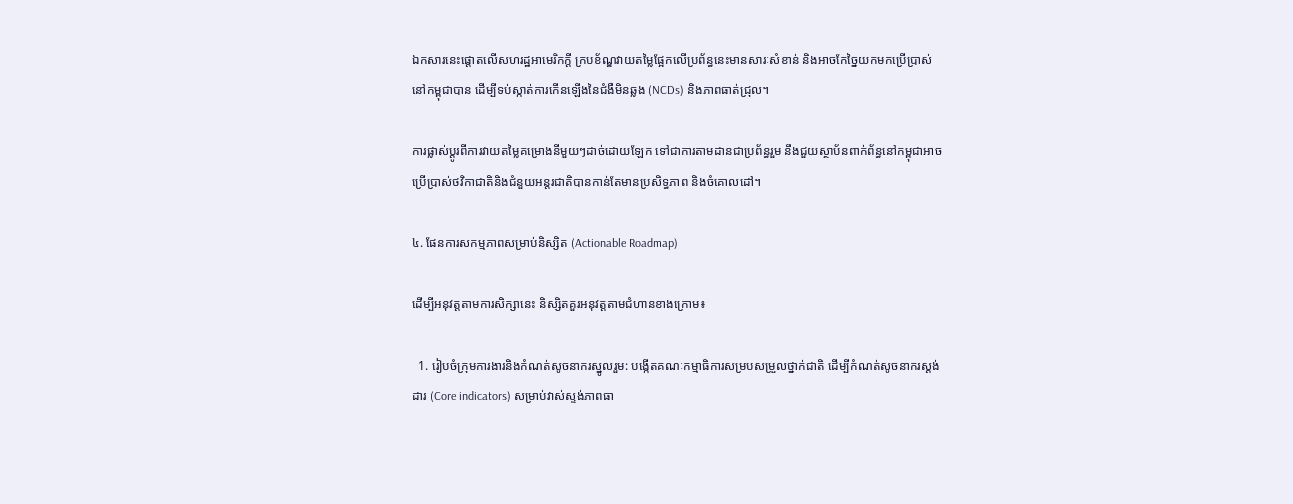ឯកសារនេះផ្តោតលើសហរដ្ឋអាមេរិកក្តី ក្របខ័ណ្ឌវាយតម្លៃផ្អែកលើប្រព័ន្ធនេះមានសារៈសំខាន់ និងអាចកែច្នៃយកមកប្រើប្រាស់នៅកម្ពុជាបាន ដើម្បីទប់ស្កាត់ការកើនឡើងនៃជំងឺមិនឆ្លង (NCDs) និងភាពធាត់ជ្រុល។

ការផ្លាស់ប្តូរពីការវាយតម្លៃគម្រោងនីមួយៗដាច់ដោយឡែក ទៅជាការតាមដានជាប្រព័ន្ធរួម នឹងជួយស្ថាប័នពាក់ព័ន្ធនៅកម្ពុជាអាចប្រើប្រាស់ថវិកាជាតិនិងជំនួយអន្តរជាតិបានកាន់តែមានប្រសិទ្ធភាព និងចំគោលដៅ។

៤. ផែនការសកម្មភាពសម្រាប់និស្សិត (Actionable Roadmap)

ដើម្បីអនុវត្តតាមការសិក្សានេះ និស្សិតគួរអនុវត្តតាមជំហានខាងក្រោម៖

  1. រៀបចំក្រុមការងារនិងកំណត់សូចនាករស្នូលរួម: បង្កើតគណៈកម្មាធិការសម្របសម្រួលថ្នាក់ជាតិ ដើម្បីកំណត់សូចនាករស្តង់ដារ (Core indicators) សម្រាប់វាស់ស្ទង់ភាពធា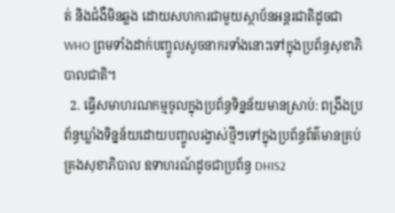ត់ និងជំងឺមិនឆ្លង ដោយសហការជាមួយស្ថាប័នអន្តរជាតិដូចជា WHO ព្រមទាំងដាក់បញ្ចូលសូចនាករទាំងនោះទៅក្នុងប្រព័ន្ធសុខាភិបាលជាតិ។
  2. ធ្វើសមាហរណកម្មចូលក្នុងប្រព័ន្ធទិន្នន័យមានស្រាប់: ពង្រឹងប្រព័ន្ធឃ្លាំងទិន្នន័យដោយបញ្ចូលរង្វាស់ថ្មីៗទៅក្នុងប្រព័ន្ធព័ត៌មានគ្រប់គ្រងសុខាភិបាល ឧទាហរណ៍ដូចជាប្រព័ន្ធ DHIS2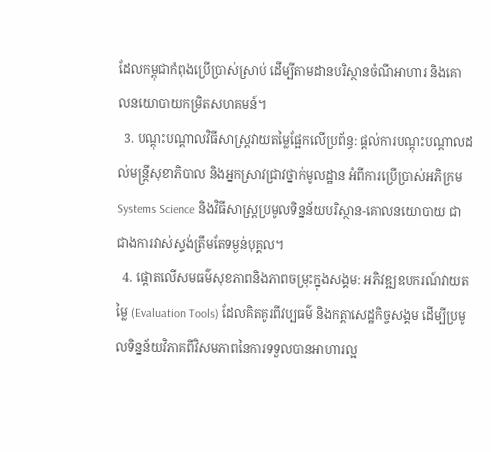ដែលកម្ពុជាកំពុងប្រើប្រាស់ស្រាប់ ដើម្បីតាមដានបរិស្ថានចំណីអាហារ និងគោលនយោបាយកម្រិតសហគមន៍។
  3. បណ្តុះបណ្តាលវិធីសាស្ត្រវាយតម្លៃផ្អែកលើប្រព័ន្ធ: ផ្តល់ការបណ្តុះបណ្តាលដល់មន្ត្រីសុខាភិបាល និងអ្នកស្រាវជ្រាវថ្នាក់មូលដ្ឋាន អំពីការប្រើប្រាស់អភិក្រម Systems Science និងវិធីសាស្ត្រប្រមូលទិន្នន័យបរិស្ថាន-គោលនយោបាយ ជាជាងការវាស់ស្ទង់ត្រឹមតែទម្ងន់បុគ្គល។
  4. ផ្តោតលើសមធម៌សុខភាពនិងភាពចម្រុះក្នុងសង្គម: អភិវឌ្ឍឧបករណ៍វាយតម្លៃ (Evaluation Tools) ដែលគិតគូរពីវប្បធម៌ និងកត្តាសេដ្ឋកិច្ចសង្គម ដើម្បីប្រមូលទិន្នន័យវិភាគពីវិសមភាពនៃការទទួលបានអាហារល្អ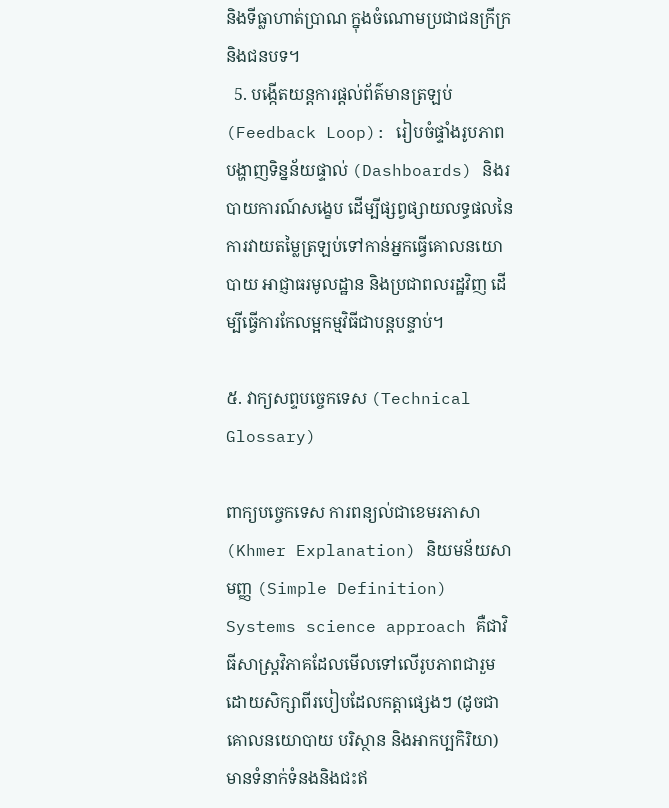និងទីធ្លាហាត់ប្រាណ ក្នុងចំណោមប្រជាជនក្រីក្រ និងជនបទ។
  5. បង្កើតយន្តការផ្តល់ព័ត៌មានត្រឡប់ (Feedback Loop): រៀបចំផ្ទាំងរូបភាពបង្ហាញទិន្នន័យផ្ទាល់ (Dashboards) និងរបាយការណ៍សង្ខេប ដើម្បីផ្សព្វផ្សាយលទ្ធផលនៃការវាយតម្លៃត្រឡប់ទៅកាន់អ្នកធ្វើគោលនយោបាយ អាជ្ញាធរមូលដ្ឋាន និងប្រជាពលរដ្ឋវិញ ដើម្បីធ្វើការកែលម្អកម្មវិធីជាបន្តបន្ទាប់។

៥. វាក្យសព្ទបច្ចេកទេស (Technical Glossary)

ពាក្យបច្ចេកទេស ការពន្យល់ជាខេមរភាសា (Khmer Explanation) និយមន័យសាមញ្ញ (Simple Definition)
Systems science approach គឺជាវិធីសាស្ត្រវិភាគដែលមើលទៅលើរូបភាពជារួម ដោយសិក្សាពីរបៀបដែលកត្តាផ្សេងៗ (ដូចជាគោលនយោបាយ បរិស្ថាន និងអាកប្បកិរិយា) មានទំនាក់ទំនងនិងជះឥ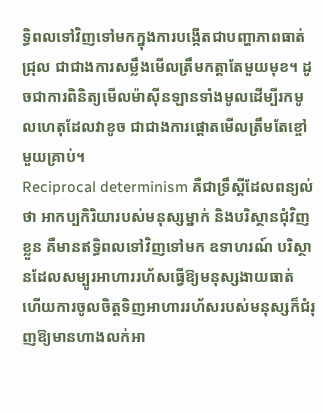ទ្ធិពលទៅវិញទៅមកក្នុងការបង្កើតជាបញ្ហាភាពធាត់ជ្រុល ជាជាងការសម្លឹងមើលត្រឹមកត្តាតែមួយមុខ។ ដូចជាការពិនិត្យមើលម៉ាស៊ីនឡានទាំងមូលដើម្បីរកមូលហេតុដែលវាខូច ជាជាងការផ្តោតមើលត្រឹមតែខ្ចៅមួយគ្រាប់។
Reciprocal determinism គឺជាទ្រឹស្តីដែលពន្យល់ថា អាកប្បកិរិយារបស់មនុស្សម្នាក់ និងបរិស្ថានជុំវិញខ្លួន គឺមានឥទ្ធិពលទៅវិញទៅមក ឧទាហរណ៍ បរិស្ថានដែលសម្បូរអាហាររហ័សធ្វើឱ្យមនុស្សងាយធាត់ ហើយការចូលចិត្តទិញអាហាររហ័សរបស់មនុស្សក៏ជំរុញឱ្យមានហាងលក់អា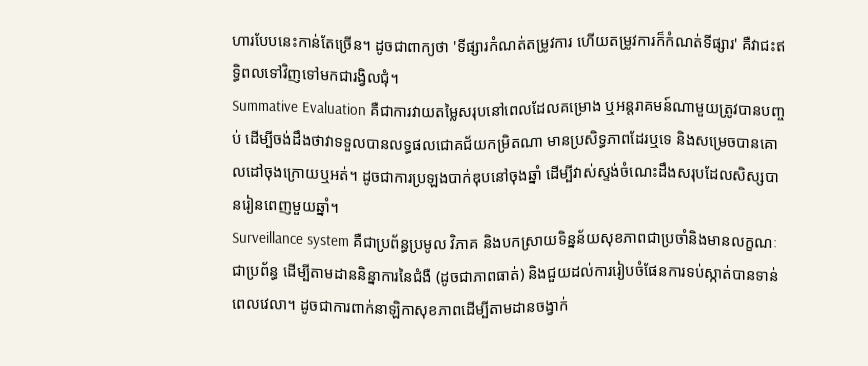ហារបែបនេះកាន់តែច្រើន។ ដូចជាពាក្យថា 'ទីផ្សារកំណត់តម្រូវការ ហើយតម្រូវការក៏កំណត់ទីផ្សារ' គឺវាជះឥទ្ធិពលទៅវិញទៅមកជារង្វិលជុំ។
Summative Evaluation គឺជាការវាយតម្លៃសរុបនៅពេលដែលគម្រោង ឬអន្តរាគមន៍ណាមួយត្រូវបានបញ្ចប់ ដើម្បីចង់ដឹងថាវាទទួលបានលទ្ធផលជោគជ័យកម្រិតណា មានប្រសិទ្ធភាពដែរឬទេ និងសម្រេចបានគោលដៅចុងក្រោយឬអត់។ ដូចជាការប្រឡងបាក់ឌុបនៅចុងឆ្នាំ ដើម្បីវាស់ស្ទង់ចំណេះដឹងសរុបដែលសិស្សបានរៀនពេញមួយឆ្នាំ។
Surveillance system គឺជាប្រព័ន្ធប្រមូល វិភាគ និងបកស្រាយទិន្នន័យសុខភាពជាប្រចាំនិងមានលក្ខណៈជាប្រព័ន្ធ ដើម្បីតាមដាននិន្នាការនៃជំងឺ (ដូចជាភាពធាត់) និងជួយដល់ការរៀបចំផែនការទប់ស្កាត់បានទាន់ពេលវេលា។ ដូចជាការពាក់នាឡិកាសុខភាពដើម្បីតាមដានចង្វាក់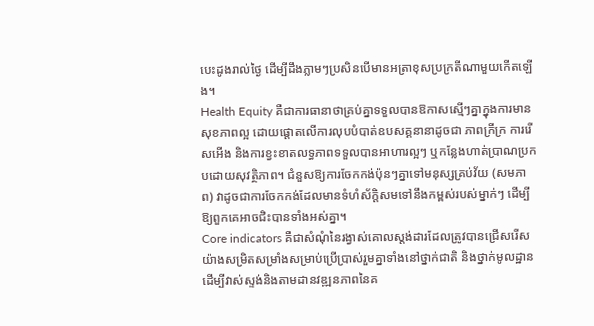បេះដូងរាល់ថ្ងៃ ដើម្បីដឹងភ្លាមៗប្រសិនបើមានអត្រាខុសប្រក្រតីណាមួយកើតឡើង។
Health Equity គឺជាការធានាថាគ្រប់គ្នាទទួលបានឱកាសស្មើៗគ្នាក្នុងការមានសុខភាពល្អ ដោយផ្តោតលើការលុបបំបាត់ឧបសគ្គនានាដូចជា ភាពក្រីក្រ ការរើសអើង និងការខ្វះខាតលទ្ធភាពទទួលបានអាហារល្អៗ ឬកន្លែងហាត់ប្រាណប្រកបដោយសុវត្ថិភាព។ ជំនួសឱ្យការចែកកង់ប៉ុនៗគ្នាទៅមនុស្សគ្រប់វ័យ (សមភាព) វាដូចជាការចែកកង់ដែលមានទំហំស័ក្តិសមទៅនឹងកម្ពស់របស់ម្នាក់ៗ ដើម្បីឱ្យពួកគេអាចជិះបានទាំងអស់គ្នា។
Core indicators គឺជាសំណុំនៃរង្វាស់គោលស្តង់ដារដែលត្រូវបានជ្រើសរើសយ៉ាងសម្រិតសម្រាំងសម្រាប់ប្រើប្រាស់រួមគ្នាទាំងនៅថ្នាក់ជាតិ និងថ្នាក់មូលដ្ឋាន ដើម្បីវាស់ស្ទង់និងតាមដានវឌ្ឍនភាពនៃគ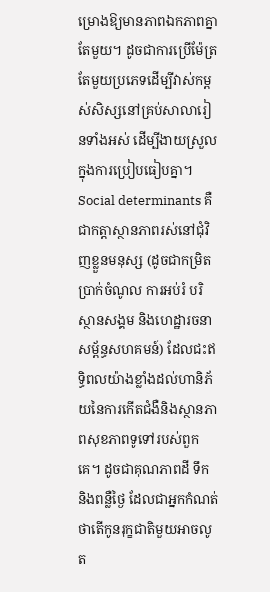ម្រោងឱ្យមានភាពឯកភាពគ្នាតែមួយ។ ដូចជាការប្រើម៉ែត្រតែមួយប្រភេទដើម្បីវាស់កម្ពស់សិស្សនៅគ្រប់សាលារៀនទាំងអស់ ដើម្បីងាយស្រួលក្នុងការប្រៀបធៀបគ្នា។
Social determinants គឺជាកត្តាស្ថានភាពរស់នៅជុំវិញខ្លួនមនុស្ស (ដូចជាកម្រិតប្រាក់ចំណូល ការអប់រំ បរិស្ថានសង្គម និងហេដ្ឋារចនាសម្ព័ន្ធសហគមន៍) ដែលជះឥទ្ធិពលយ៉ាងខ្លាំងដល់ហានិភ័យនៃការកើតជំងឺនិងស្ថានភាពសុខភាពទូទៅរបស់ពួកគេ។ ដូចជាគុណភាពដី ទឹក និងពន្លឺថ្ងៃ ដែលជាអ្នកកំណត់ថាតើកូនរុក្ខជាតិមួយអាចលូត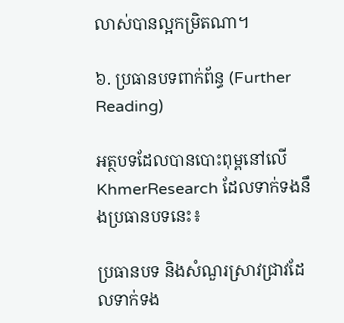លាស់បានល្អកម្រិតណា។

៦. ប្រធានបទពាក់ព័ន្ធ (Further Reading)

អត្ថបទដែលបានបោះពុម្ពនៅលើ KhmerResearch ដែលទាក់ទងនឹងប្រធានបទនេះ៖

ប្រធានបទ និងសំណួរស្រាវជ្រាវដែលទាក់ទង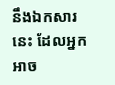នឹងឯកសារនេះ ដែលអ្នកអាច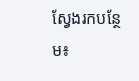ស្វែងរកបន្ថែម៖